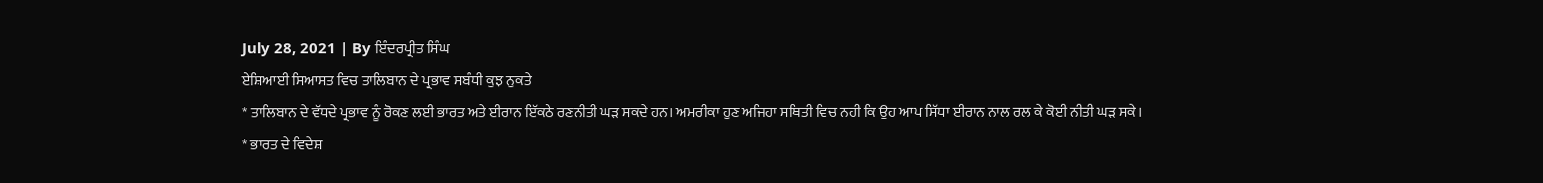July 28, 2021 | By ਇੰਦਰਪ੍ਰੀਤ ਸਿੰਘ
ਏਸ਼ਿਆਈ ਸਿਆਸਤ ਵਿਚ ਤਾਲਿਬਾਨ ਦੇ ਪ੍ਰਭਾਵ ਸਬੰਧੀ ਕੁਝ ਨੁਕਤੇ
* ਤਾਲਿਬਾਨ ਦੇ ਵੱਧਦੇ ਪ੍ਰਭਾਵ ਨੂੰ ਰੋਕਣ ਲਈ ਭਾਰਤ ਅਤੇ ਈਰਾਨ ਇੱਕਠੇ ਰਣਨੀਤੀ ਘੜ ਸਕਦੇ ਹਨ। ਅਮਰੀਕਾ ਹੁਣ ਅਜਿਹਾ ਸਥਿਤੀ ਵਿਚ ਨਹੀ ਕਿ ਉਹ ਆਪ ਸਿੱਧਾ ਈਰਾਨ ਨਾਲ ਰਲ ਕੇ ਕੋਈ ਨੀਤੀ ਘੜ ਸਕੇ।
* ਭਾਰਤ ਦੇ ਵਿਦੇਸ਼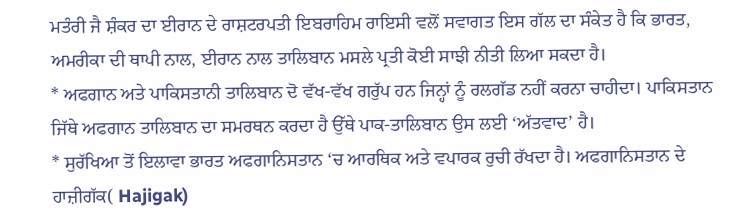ਮਤੰਰੀ ਜੈ ਸ਼ੰਕਰ ਦਾ ਈਰਾਨ ਦੇ ਰਾਸ਼ਟਰਪਤੀ ਇਬਰਾਹਿਮ ਰਾਇਸੀ ਵਲੋਂ ਸਵਾਗਤ ਇਸ ਗੱਲ ਦਾ ਸੰਕੇਤ ਹੈ ਕਿ ਭਾਰਤ, ਅਮਰੀਕਾ ਦੀ ਥਾਪੀ ਨਾਲ, ਈਰਾਨ ਨਾਲ ਤਾਲਿਬਾਨ ਮਸਲੇ ਪ੍ਰਤੀ ਕੋਈ ਸਾਝੀ ਨੀਤੀ ਲਿਆ ਸਕਦਾ ਹੈ।
* ਅਫਗਾਨ ਅਤੇ ਪਾਕਿਸਤਾਨੀ ਤਾਲਿਬਾਨ ਦੋ ਵੱਖ-ਵੱਖ ਗਰੁੱਪ ਹਨ ਜਿਨ੍ਹਾਂ ਨੂੰ ਰਲਗੱਡ ਨਹੀਂ ਕਰਨਾ ਚਾਹੀਦਾ। ਪਾਕਿਸਤਾਨ ਜਿੱਥੇ ਅਫਗਾਨ ਤਾਲਿਬਾਨ ਦਾ ਸਮਰਥਨ ਕਰਦਾ ਹੈ ਉੱਥੇ ਪਾਕ-ਤਾਲਿਬਾਨ ਉਸ ਲਈ ‘ਅੱਤਵਾਦ’ ਹੈ।
* ਸੁਰੱਖਿਆ ਤੋਂ ਇਲਾਵਾ ਭਾਰਤ ਅਫਗਾਨਿਸਤਾਨ ‘ਚ ਆਰਥਿਕ ਅਤੇ ਵਪਾਰਕ ਰੁਚੀ ਰੱਖਦਾ ਹੈ। ਅਫਗਾਨਿਸਤਾਨ ਦੇ ਹਾਜ਼ੀਗੱਕ( Hajigak)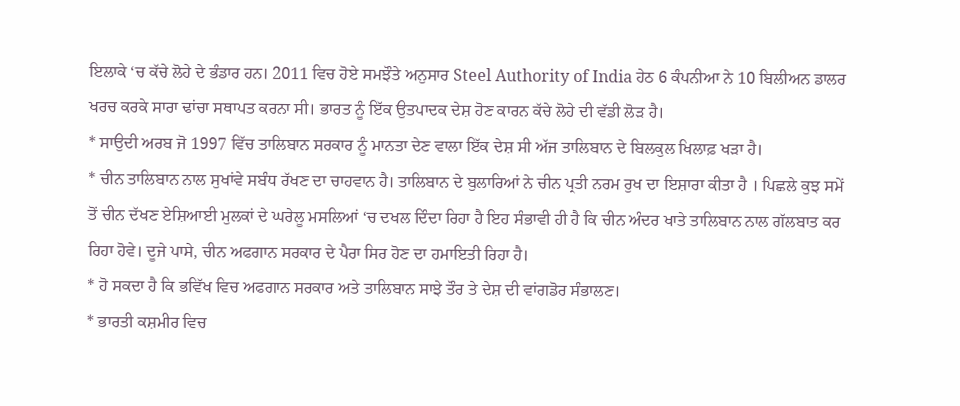ਇਲਾਕੇ ‘ਚ ਕੱਚੇ ਲੋਹੇ ਦੇ ਭੰਡਾਰ ਹਨ। 2011 ਵਿਚ ਹੋਏ ਸਮਝੌਤੇ ਅਨੁਸਾਰ Steel Authority of India ਹੇਠ 6 ਕੰਪਨੀਆ ਨੇ 10 ਬਿਲੀਅਨ ਡਾਲਰ ਖਰਚ ਕਰਕੇ ਸਾਰਾ ਢਾਂਚਾ ਸਥਾਪਤ ਕਰਨਾ ਸੀ। ਭਾਰਤ ਨੂੰ ਇੱਕ ਉਤਪਾਦਕ ਦੇਸ਼ ਹੋਣ ਕਾਰਨ ਕੱਚੇ ਲੋਹੇ ਦੀ ਵੱਡੀ ਲੋੜ ਹੈ।
* ਸਾਉਦੀ ਅਰਬ ਜੋ 1997 ਵਿੱਚ ਤਾਲਿਬਾਨ ਸਰਕਾਰ ਨੂੰ ਮਾਨਤਾ ਦੇਣ ਵਾਲਾ ਇੱਕ ਦੇਸ਼ ਸੀ ਅੱਜ ਤਾਲਿਬਾਨ ਦੇ ਬਿਲਕੁਲ ਖਿਲਾਫ਼ ਖੜਾ ਹੈ।
* ਚੀਨ ਤਾਲਿਬਾਨ ਨਾਲ ਸੁਖਾਂਵੇ ਸਬੰਧ ਰੱਖਣ ਦਾ ਚਾਹਵਾਨ ਹੈ। ਤਾਲਿਬਾਨ ਦੇ ਬੁਲਾਰਿਆਂ ਨੇ ਚੀਨ ਪ੍ਰਤੀ ਨਰਮ ਰੁਖ ਦਾ ਇਸ਼ਾਰਾ ਕੀਤਾ ਹੈ । ਪਿਛਲੇ ਕੁਝ ਸਮੇਂ ਤੋਂ ਚੀਨ ਦੱਖਣ ਏਸ਼ਿਆਈ ਮੁਲਕਾਂ ਦੇ ਘਰੇਲੂ ਮਸਲਿਆਂ ‘ਚ ਦਖਲ ਦਿੰਦਾ ਰਿਹਾ ਹੈ ਇਹ ਸੰਭਾਵੀ ਹੀ ਹੈ ਕਿ ਚੀਨ ਅੰਦਰ ਖਾਤੇ ਤਾਲਿਬਾਨ ਨਾਲ ਗੱਲਬਾਤ ਕਰ ਰਿਹਾ ਹੋਵੇ। ਦੂਜੇ ਪਾਸੇ, ਚੀਨ ਅਫਗਾਨ ਸਰਕਾਰ ਦੇ ਪੈਰਾ ਸਿਰ ਹੋਣ ਦਾ ਹਮਾਇਤੀ ਰਿਹਾ ਹੈ।
* ਹੋ ਸਕਦਾ ਹੈ ਕਿ ਭਵਿੱਖ ਵਿਚ ਅਫਗਾਨ ਸਰਕਾਰ ਅਤੇ ਤਾਲਿਬਾਨ ਸਾਝੇ ਤੌਰ ਤੇ ਦੇਸ਼ ਦੀ ਵਾਂਗਡੋਰ ਸੰਭਾਲਣ।
* ਭਾਰਤੀ ਕਸ਼ਮੀਰ ਵਿਚ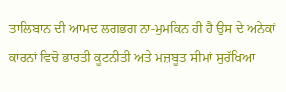ਤਾਲਿਬਾਨ ਦੀ ਆਮਦ ਲਗਭਗ ਨਾ-ਮੁਮਕਿਨ ਹੀ ਹੈ ਉਸ ਦੇ ਅਨੇਕਾਂ ਕਾਰਨਾਂ ਵਿਚੋ ਭਾਰਤੀ ਕੂਟਨੀਤੀ ਅਤੇ ਮਜ਼ਬੂਤ ਸੀਮਾਂ ਸੁਰੱਖਿਆ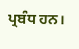ਪ੍ਰਬੰਧ ਹਨ।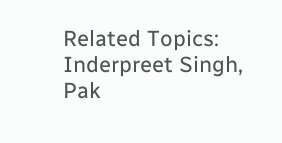Related Topics: Inderpreet Singh, Pak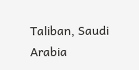Taliban, Saudi Arabia